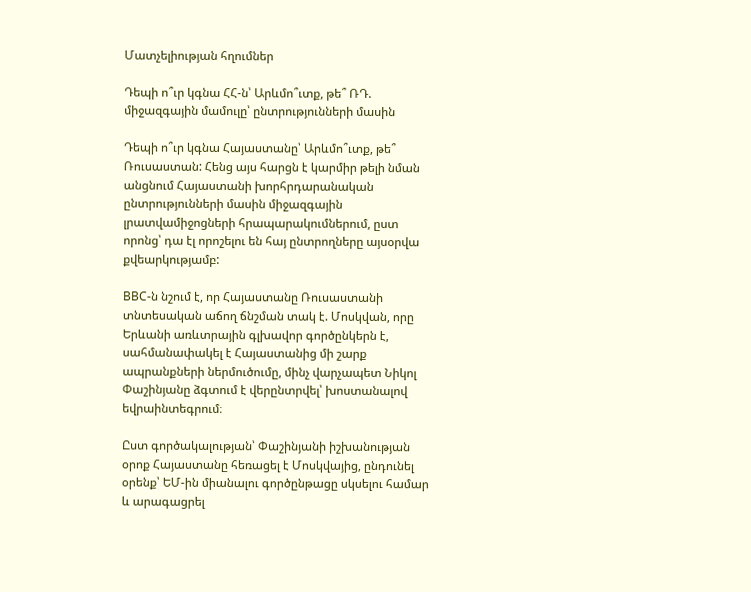Մատչելիության հղումներ

Դեպի ո՞ւր կգնա ՀՀ-ն՝ Արևմո՞ւտք, թե՞ ՌԴ. միջազգային մամուլը՝ ընտրությունների մասին

Դեպի ո՞ւր կգնա Հայաստանը՝ Արևմո՞ւտք, թե՞ Ռուսաստան: Հենց այս հարցն է կարմիր թելի նման անցնում Հայաստանի խորհրդարանական ընտրությունների մասին միջազգային լրատվամիջոցների հրապարակումներում, ըստ որոնց՝ դա էլ որոշելու են հայ ընտրողները այսօրվա քվեարկությամբ:

BBC-ն նշում է, որ Հայաստանը Ռուսաստանի տնտեսական աճող ճնշման տակ է. Մոսկվան, որը Երևանի առևտրային գլխավոր գործընկերն է, սահմանափակել է Հայաստանից մի շարք ապրանքների ներմուծումը, մինչ վարչապետ Նիկոլ Փաշինյանը ձգտում է վերընտրվել՝ խոստանալով եվրաինտեգրում։

Ըստ գործակալության՝ Փաշինյանի իշխանության օրոք Հայաստանը հեռացել է Մոսկվայից, ընդունել օրենք՝ ԵՄ-ին միանալու գործընթացը սկսելու համար և արագացրել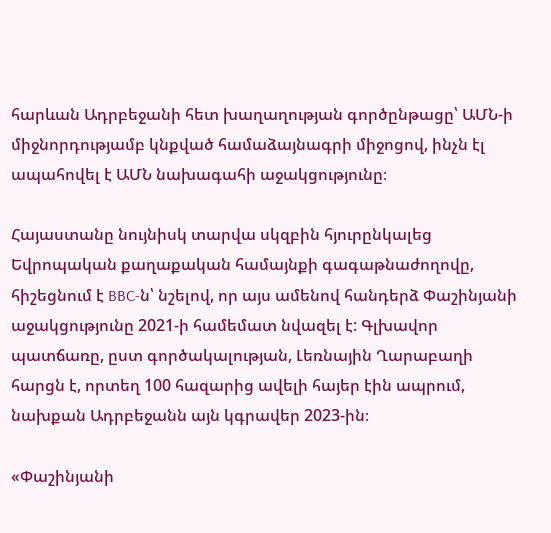հարևան Ադրբեջանի հետ խաղաղության գործընթացը՝ ԱՄՆ-ի միջնորդությամբ կնքված համաձայնագրի միջոցով, ինչն էլ ապահովել է ԱՄՆ նախագահի աջակցությունը։

Հայաստանը նույնիսկ տարվա սկզբին հյուրընկալեց Եվրոպական քաղաքական համայնքի գագաթնաժողովը, հիշեցնում է BBC-ն՝ նշելով, որ այս ամենով հանդերձ Փաշինյանի աջակցությունը 2021-ի համեմատ նվազել է: Գլխավոր պատճառը, ըստ գործակալության, Լեռնային Ղարաբաղի հարցն է, որտեղ 100 հազարից ավելի հայեր էին ապրում, նախքան Ադրբեջանն այն կգրավեր 2023-ին։

«Փաշինյանի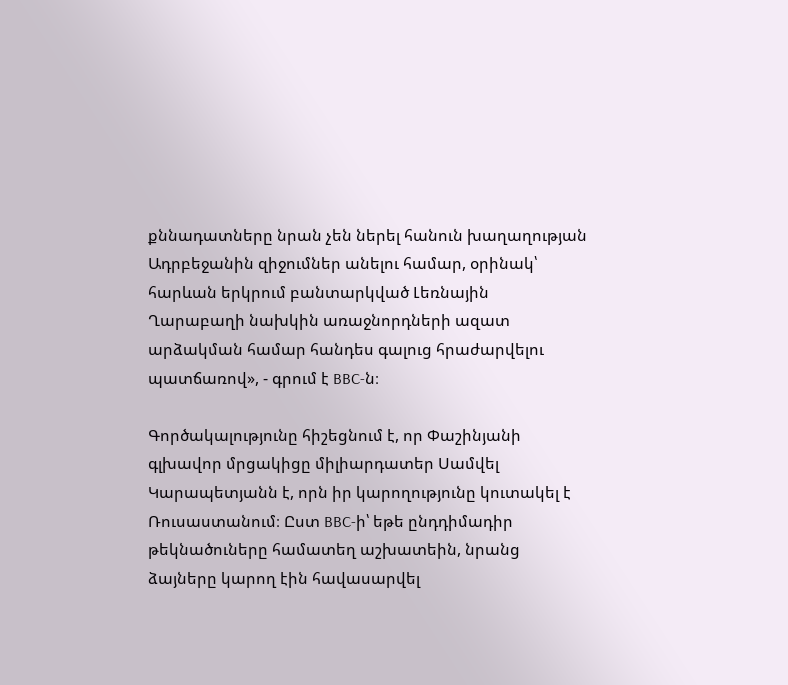քննադատները նրան չեն ներել հանուն խաղաղության Ադրբեջանին զիջումներ անելու համար, օրինակ՝ հարևան երկրում բանտարկված Լեռնային Ղարաբաղի նախկին առաջնորդների ազատ արձակման համար հանդես գալուց հրաժարվելու պատճառով», - գրում է BBC-ն։

Գործակալությունը հիշեցնում է, որ Փաշինյանի գլխավոր մրցակիցը միլիարդատեր Սամվել Կարապետյանն է, որն իր կարողությունը կուտակել է Ռուսաստանում։ Ըստ BBC-ի՝ եթե ընդդիմադիր թեկնածուները համատեղ աշխատեին, նրանց ձայները կարող էին հավասարվել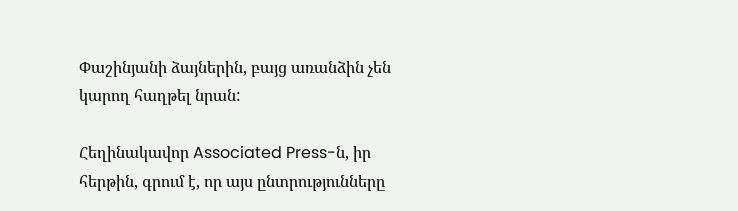Փաշինյանի ձայներին, բայց առանձին չեն կարող հաղթել նրան:

Հեղինակավոր Associated Press-ն, իր հերթին, գրում է, որ այս ընտրությունները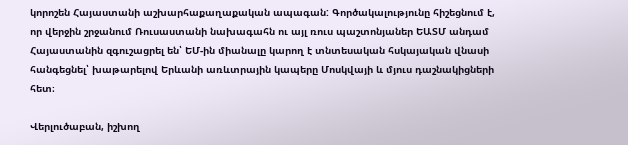կորոշեն Հայաստանի աշխարհաքաղաքական ապագան: Գործակալությունը հիշեցնում է, որ վերջին շրջանում Ռուսաստանի նախագահն ու այլ ռուս պաշտոնյաներ ԵԱՏՄ անդամ Հայաստանին զգուշացրել են՝ ԵՄ-ին միանալը կարող է տնտեսական հսկայական վնասի հանգեցնել՝ խաթարելով Երևանի առևտրային կապերը Մոսկվայի և մյուս դաշնակիցների հետ։

Վերլուծաբան, իշխող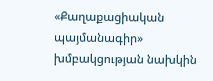«Քաղաքացիական պայմանագիր» խմբակցության նախկին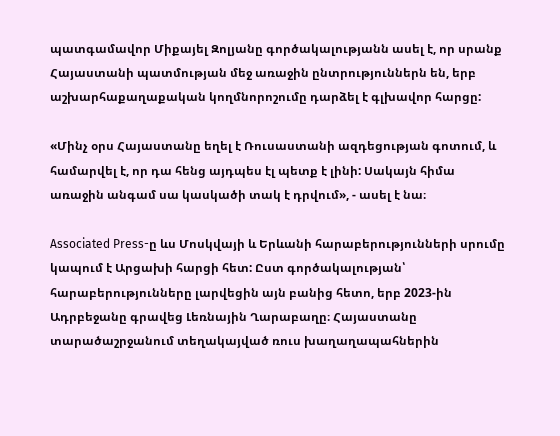պատգամավոր Միքայել Զոլյանը գործակալությանն ասել է, որ սրանք Հայաստանի պատմության մեջ առաջին ընտրություններն են, երբ աշխարհաքաղաքական կողմնորոշումը դարձել է գլխավոր հարցը:

«Մինչ օրս Հայաստանը եղել է Ռուսաստանի ազդեցության գոտում, և համարվել է, որ դա հենց այդպես էլ պետք է լինի: Սակայն հիմա առաջին անգամ սա կասկածի տակ է դրվում», - ասել է նա։

Associated Press-ը ևս Մոսկվայի և Երևանի հարաբերությունների սրումը կապում է Արցախի հարցի հետ: Ըստ գործակալության՝ հարաբերությունները լարվեցին այն բանից հետո, երբ 2023-ին Ադրբեջանը գրավեց Լեռնային Ղարաբաղը։ Հայաստանը տարածաշրջանում տեղակայված ռուս խաղաղապահներին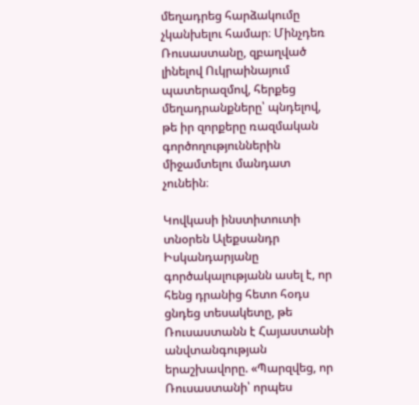մեղադրեց հարձակումը չկանխելու համար։ Մինչդեռ Ռուսաստանը, զբաղված լինելով Ուկրաինայում պատերազմով, հերքեց մեղադրանքները՝ պնդելով, թե իր զորքերը ռազմական գործողություններին միջամտելու մանդատ չունեին։

Կովկասի ինստիտուտի տնօրեն Ալեքսանդր Իսկանդարյանը գործակալությանն ասել է, որ հենց դրանից հետո հօդս ցնդեց տեսակետը, թե Ռուսաստանն է Հայաստանի անվտանգության երաշխավորը. «Պարզվեց, որ Ռուսաստանի՝ որպես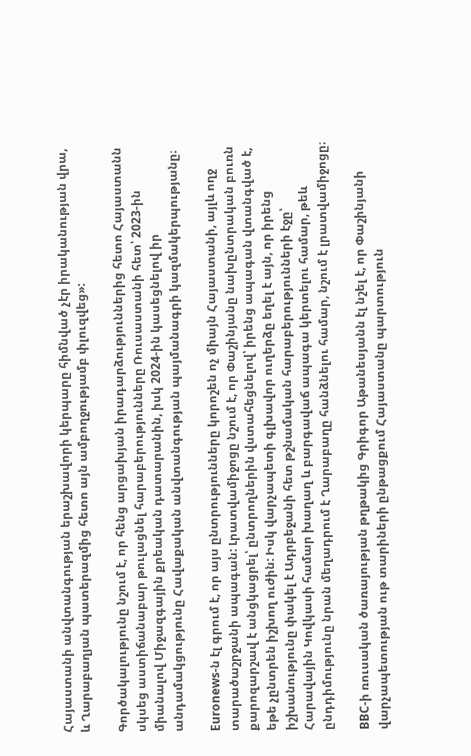Հայաստանի անվտանգության երաշխավորի կերպարը հիմնված չէր իրականության վրա, և Ղարաբաղյան պատերազմից հետո այն ամբողջությամբ փլուզվեց»:

Գործակալությունը նշում է, որ հենց արցախյան իրադարձություններից հետո Հայաստանն սկսեց աստիճանաբար թուլացնել հարաբերությունները Ռուսաստանի հետ՝ 2023-ին միանալով Միջազգային քրեական դատարանին, իսկ 2024-ին կասեցնելով իր անդամակցությունը Հավաքական անվտանգության պայմանագրի կազմակերպությանը։

Euronews-ն էլ գրում է, որ այս ընտրությունները կորոշեն ոչ միայն Հայաստանի, այլև ողջ տարածաշրջանի ապագան: Լրատվամիջոցը նշում է, որ Փաշինյանը նախընտրական բուռն քարոզարշավ է անցկացրել՝ ընտրողներին վստահեցնելով՝ իրենց ապագան վտանգված է, եթե չընտրեն իշխող ուժին: Իսկ վարչապետի գլխավոր ուղերձը եղել է այն, որ իրենց իշխանությունը փակել է Ադրբեջանի հետ թշնամական հարաբերությունների էջը՝ Հարավային Կովկասի համար խաղաղ և բարգավաճ ապագա կերտելու համար, թեև ընդդիմությունը նրան մեղադրում է Ղարաբաղը հանձնելու համար, նշում է լրատվամիջոցը։

BBC-ի ռուսական ծառայության թղթակից Գրիգոր Աթանեսյանն էլ նշել է, որ Փաշինյանի վարչապետության ութ տարիների ընթացքում Հայաստանը պարտություն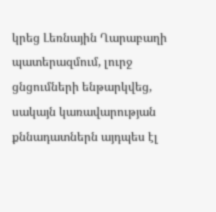կրեց Լեռնային Ղարաբաղի պատերազմում, լուրջ ցնցումների ենթարկվեց, սակայն կառավարության քննադատներն այդպես էլ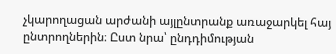չկարողացան արժանի այլընտրանք առաջարկել հայ ընտրողներին։ Ըստ նրա՝ ընդդիմության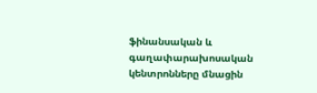ֆինանսական և գաղափարախոսական կենտրոնները մնացին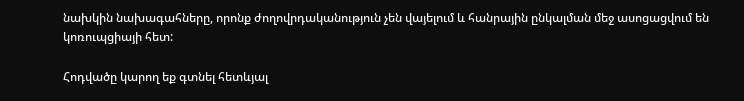նախկին նախագահները, որոնք ժողովրդականություն չեն վայելում և հանրային ընկալման մեջ ասոցացվում են կոռուպցիայի հետ:

Հոդվածը կարող եք գտնել հետևյալ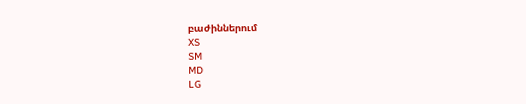բաժիններում
XS
SM
MD
LG